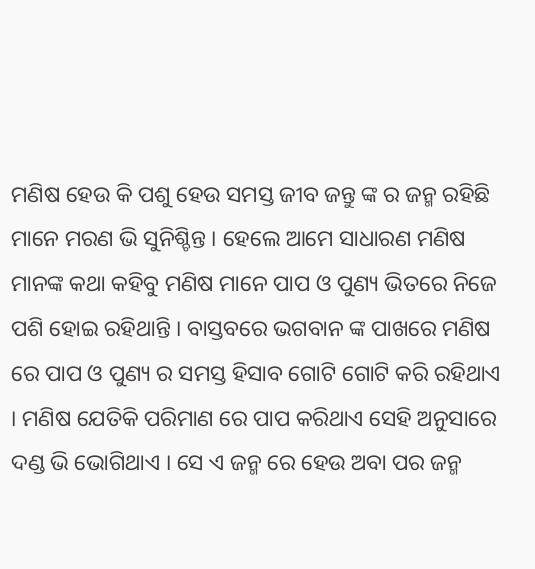ମଣିଷ ହେଉ କି ପଶୁ ହେଉ ସମସ୍ତ ଜୀବ ଜନ୍ତୁ ଙ୍କ ର ଜନ୍ମ ରହିଛି ମାନେ ମରଣ ଭି ସୁନିଶ୍ଚିନ୍ତ । ହେଲେ ଆମେ ସାଧାରଣ ମଣିଷ ମାନଙ୍କ କଥା କହିବୁ ମଣିଷ ମାନେ ପାପ ଓ ପୁଣ୍ୟ ଭିତରେ ନିଜେ ପଶି ହୋଇ ରହିଥାନ୍ତି । ବାସ୍ତବରେ ଭଗବାନ ଙ୍କ ପାଖରେ ମଣିଷ ରେ ପାପ ଓ ପୁଣ୍ୟ ର ସମସ୍ତ ହିସାବ ଗୋଟି ଗୋଟି କରି ରହିଥାଏ । ମଣିଷ ଯେତିକି ପରିମାଣ ରେ ପାପ କରିଥାଏ ସେହି ଅନୁସାରେ ଦଣ୍ଡ ଭି ଭୋଗିଥାଏ । ସେ ଏ ଜନ୍ମ ରେ ହେଉ ଅବା ପର ଜନ୍ମ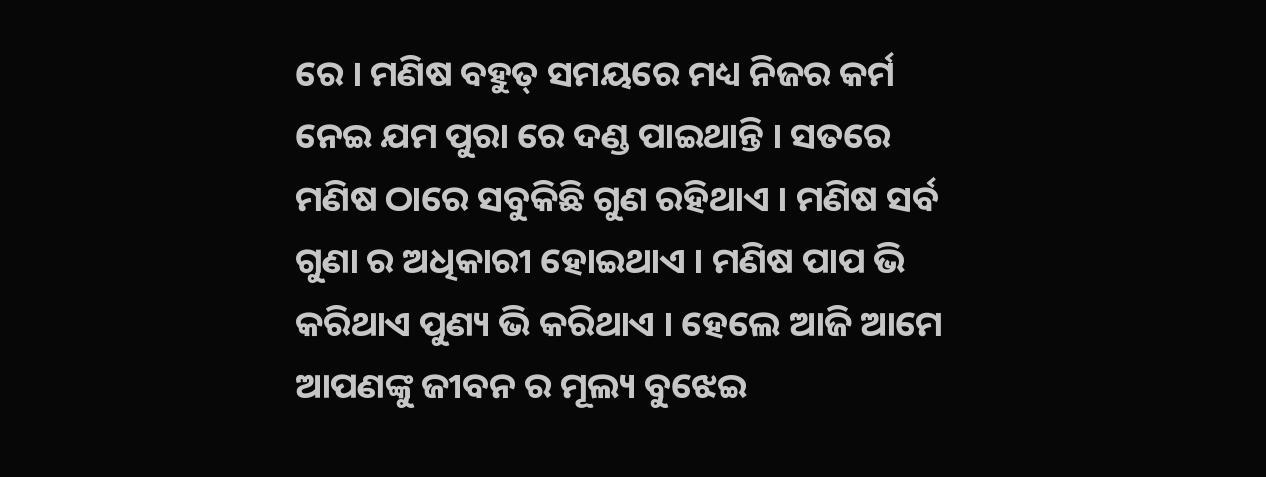ରେ । ମଣିଷ ବହୁତ୍ ସମୟରେ ମଧ୍ୟ ନିଜର କର୍ମ ନେଇ ଯମ ପୁରା ରେ ଦଣ୍ଡ ପାଇଥାନ୍ତି । ସତରେ ମଣିଷ ଠାରେ ସବୁକିଛି ଗୁଣ ରହିଥାଏ । ମଣିଷ ସର୍ବ ଗୁଣା ର ଅଧିକାରୀ ହୋଇଥାଏ । ମଣିଷ ପାପ ଭି କରିଥାଏ ପୁଣ୍ୟ ଭି କରିଥାଏ । ହେଲେ ଆଜି ଆମେ ଆପଣଙ୍କୁ ଜୀବନ ର ମୂଲ୍ୟ ବୁଝେଇ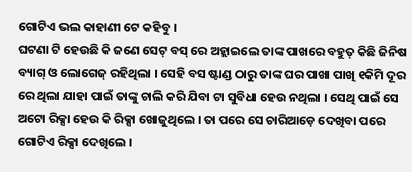ଗୋଟିଏ ଭଲ କାହାଣୀ ଟେ କହିବୁ ।
ଘଟଣା ଟି ହେଉଛି କି ଜଣେ ସେଟ୍ ବସ୍ ରେ ଅହ୍ଲାଇଲେ ତାଙ୍କ ପାଖରେ ବହୁତ୍ କିଛି ଜିନିଷ ବ୍ୟାଗ୍ ଓ ଲୋଗେଜ୍ ରହିଥିଲା । ସେହି ବସ ଷ୍ଟାଣ୍ଡ ଠାରୁ ତାଙ୍କ ଘର ପାଖା ପାଖି ୧କିମି ଦୂର ରେ ଥିଲା ଯାହା ପାଇଁ ତାଙ୍କୁ ଚାଲି କରି ଯିବା ଟା ସୁବିଧା ହେଉ ନଥିଲା । ସେଥି ପାଇଁ ସେ ଅଟୋ ରିକ୍ସା ହେଉ କି ରିକ୍ସା ଖୋଜୁଥିଲେ । ତା ପରେ ସେ ଚାରିଆଡ଼େ ଦେଖିବା ପରେ ଗୋଟିଏ ରିକ୍ସା ଦେଖିଲେ ।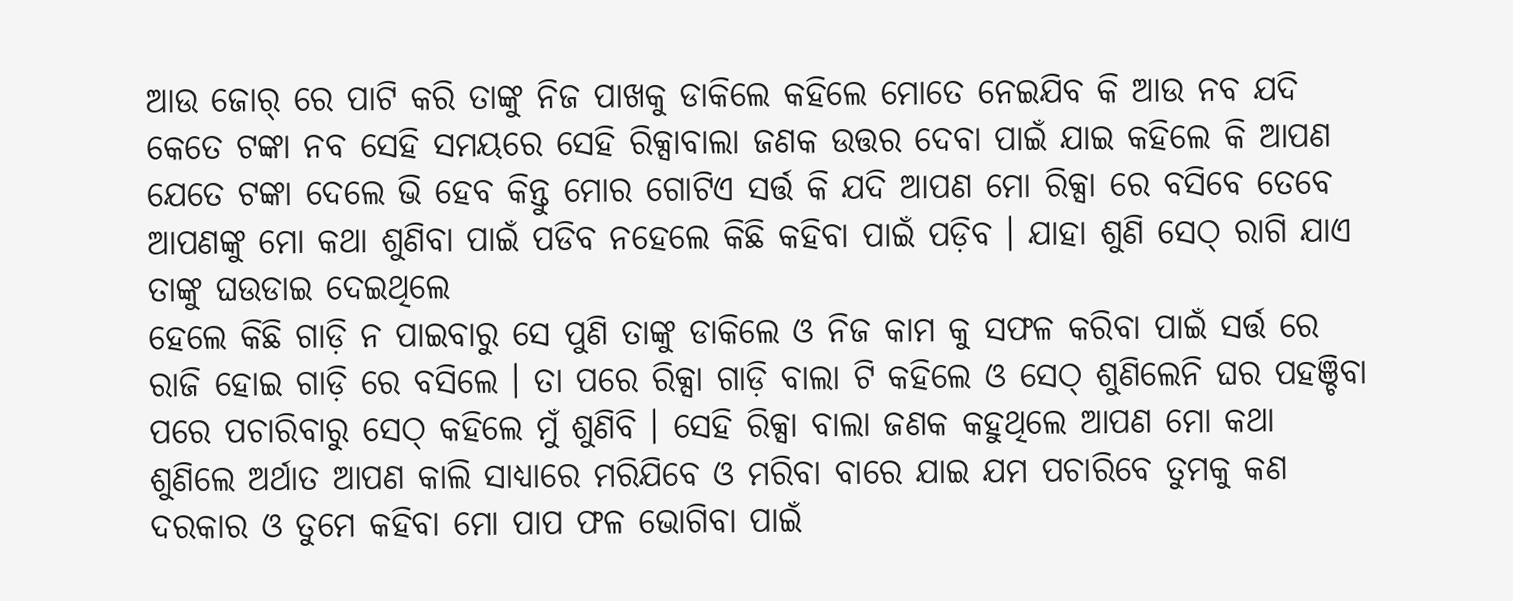ଆଉ ଜୋର୍ ରେ ପାଟି କରି ତାଙ୍କୁ ନିଜ ପାଖକୁ ଡାକିଲେ କହିଲେ ମୋତେ ନେଇଯିବ କି ଆଉ ନବ ଯଦି କେତେ ଟଙ୍କା ନବ ସେହି ସମୟରେ ସେହି ରିକ୍ସାବାଲା ଜଣକ ଉତ୍ତର ଦେବା ପାଇଁ ଯାଇ କହିଲେ କି ଆପଣ ଯେତେ ଟଙ୍କା ଦେଲେ ଭି ହେବ କିନ୍ତୁ ମୋର ଗୋଟିଏ ସର୍ତ୍ତ କି ଯଦି ଆପଣ ମୋ ରିକ୍ସା ରେ ବସିବେ ତେବେ ଆପଣଙ୍କୁ ମୋ କଥା ଶୁଣିବା ପାଇଁ ପଡିବ ନହେଲେ କିଛି କହିବା ପାଇଁ ପଡ଼ିବ । ଯାହା ଶୁଣି ସେଠ୍ ରାଗି ଯାଏ ତାଙ୍କୁ ଘଉଡାଇ ଦେଇଥିଲେ
ହେଲେ କିଛି ଗାଡ଼ି ନ ପାଇବାରୁ ସେ ପୁଣି ତାଙ୍କୁ ଡାକିଲେ ଓ ନିଜ କାମ କୁ ସଫଳ କରିବା ପାଇଁ ସର୍ତ୍ତ ରେ ରାଜି ହୋଇ ଗାଡ଼ି ରେ ବସିଲେ । ତା ପରେ ରିକ୍ସା ଗାଡ଼ି ବାଲା ଟି କହିଲେ ଓ ସେଠ୍ ଶୁଣିଲେନି ଘର ପହଞ୍ଚିବା ପରେ ପଚାରିବାରୁ ସେଠ୍ କହିଲେ ମୁଁ ଶୁଣିବି । ସେହି ରିକ୍ସା ବାଲା ଜଣକ କହୁଥିଲେ ଆପଣ ମୋ କଥା ଶୁଣିଲେ ଅର୍ଥାତ ଆପଣ କାଲି ସାଧ୍ୟାରେ ମରିଯିବେ ଓ ମରିବା ବାରେ ଯାଇ ଯମ ପଚାରିବେ ତୁମକୁ କଣ ଦରକାର ଓ ତୁମେ କହିବା ମୋ ପାପ ଫଳ ଭୋଗିବା ପାଇଁ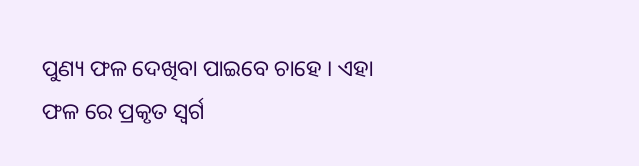ପୁଣ୍ୟ ଫଳ ଦେଖିବା ପାଇବେ ଚାହେ । ଏହା ଫଳ ରେ ପ୍ରକୃତ ସ୍ବର୍ଗ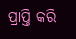ପ୍ରାପ୍ତି କରି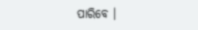ପାରିବେ ।